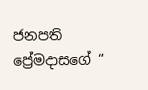ජනපති ප්‍රේමදාසගේ “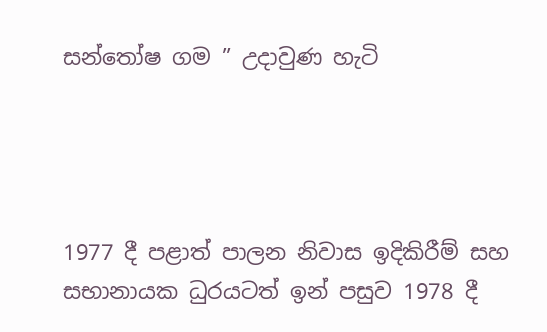සන්තෝෂ ගම ” උදාවුණ හැටි




1977 දී පළාත් පාලන නිවාස ඉදිකිරීම් සහ සභානායක ධුරයටත් ඉන් පසුව 1978 දී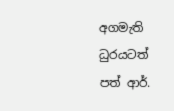අගමැති ධුරයටත් පත් ආර්.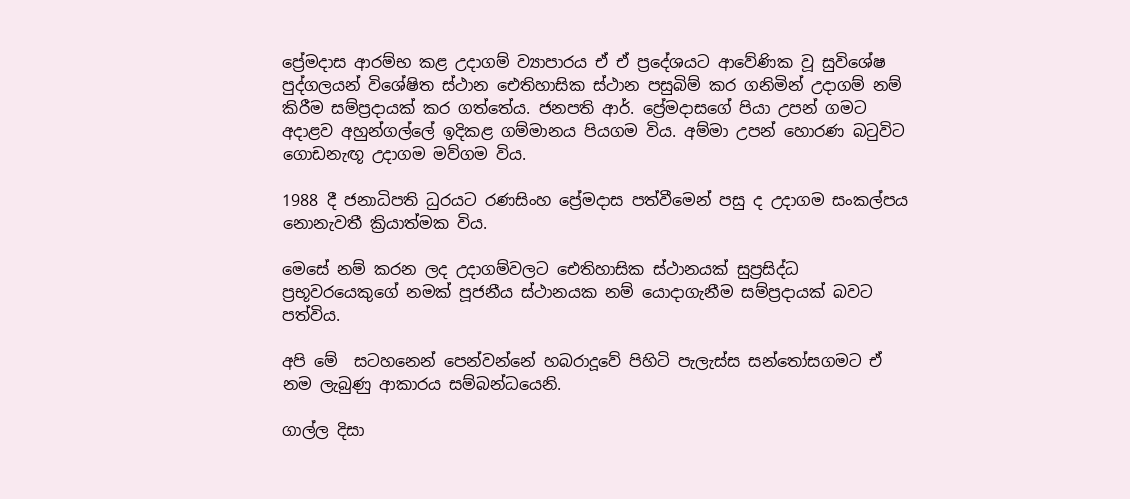ප්‍රේමදාස ආරම්භ කළ උදාගම් ව්‍යාපාරය ඒ ඒ ප්‍රදේශයට ආවේණික වූ සුවිශේෂ පුද්ගලයන් විශේෂිත ස්ථාන ඓතිහාසික ස්ථාන පසුබිම් කර ගනිමින් උදාගම් නම් කිරීම සම්ප්‍රදායක් කර ගත්තේය. ජනපති ආර්. ප්‍රේමදාසගේ පියා උපන් ගමට  අදාළව අහුන්ගල්ලේ ඉදිකළ ගම්මානය පියගම විය. අම්මා උපන් හොරණ බටුවිට ගොඩනැඟූ උදාගම මව්ගම විය.

1988 දී ජනාධිපති ධුරයට රණසිංහ ප්‍රේමදාස පත්වීමෙන් පසු ද උදාගම සංකල්පය නොනැවතී ක්‍රියාත්මක විය.

මෙසේ නම් කරන ලද උදාගම්වලට ඓතිහාසික ස්ථානයක් සුප්‍රසිද්ධ ප්‍රභූවරයෙකුගේ නමක් පූජනීය ස්ථානයක නම් යොදාගැනීම සම්ප්‍රදායක් බවට පත්විය.

අපි මේ  සටහනෙන් පෙන්වන්නේ හබරාදූවේ පිහිටි පැලැස්ස සන්තෝසගමට ඒ නම ලැබුණු ආකාරය සම්බන්ධයෙනි.

ගාල්ල දිසා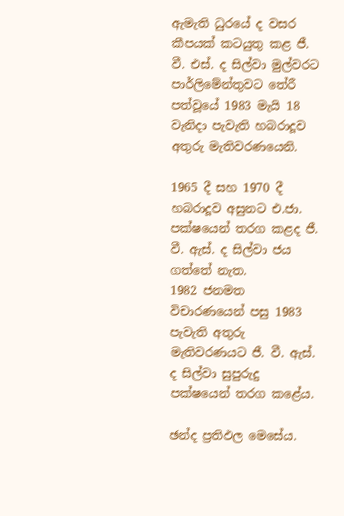ඇමැති ධුරයේ ද වසර කීපයක් කටයුතු කළ ජී. වී. එස්. ද සිල්වා මුල්වරට පාර්ලිමේන්තුවට තේරී පත්වූයේ 1983 මැයි 18 වැනිදා පැවැති හබරාදූව අතුරු මැතිවරණයෙනි.

1965 දී සහ 1970 දී හබරාදූව අසුනට එ.ජා. පක්ෂයෙන් තරග කළද ජී. වී. ඇස්. ද සිල්වා ජය ගත්තේ නැත.
1982 ජනමත විචාරණයෙන් පසු 1983 පැවැති අතුරු මැතිවරණයට ජී. වී. ඇස්. ද සිල්වා සුපුරුදු පක්ෂයෙන් තරග කළේය.

ඡන්ද ප්‍රතිඵල මෙසේය.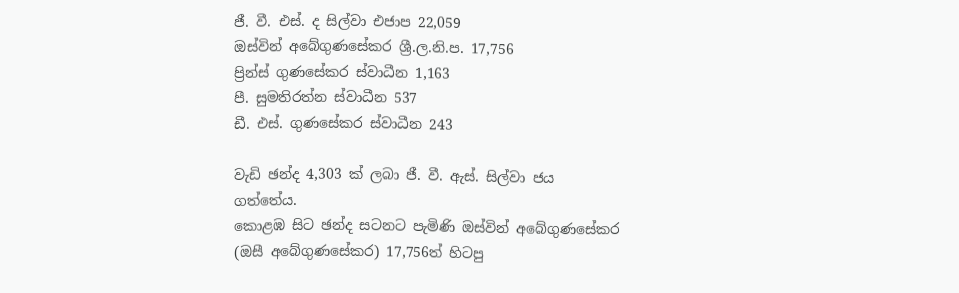ජී. වී. එස්. ද සිල්වා එජාප 22,059
ඔස්වින් අබේගුණසේකර ශ්‍රී.ල.නි.ප. 17,756
ප්‍රින්ස් ගුණසේකර ස්වාධීන 1,163
පී. සුමතිරත්න ස්වාධීන 537
ඩී. එස්. ගුණසේකර ස්වාධීන 243

වැඩි ඡන්ද 4,303 ක් ලබා ජී. වී. ඇස්. සිල්වා ජය ගත්තේය.
කොළඹ සිට ඡන්ද සටනට පැමිණි ඔස්වින් අබේගුණසේකර (ඔසී අබේගුණසේකර) 17,756ත් හිටපු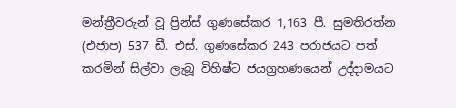මන්ත්‍රීවරුන් වූ ප්‍රින්ස් ගුණසේකර 1,163 පී. සුමතිරත්න (එජාප) 537 ඩී. එස්. ගුණසේකර 243 පරාජයට පත් කරමින් සිල්වා ලැබූ විහිෂ්ට ජයග්‍රහණයෙන් උද්දාමයට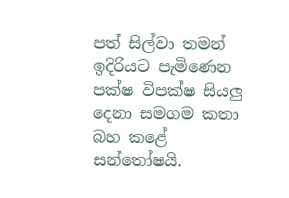පත් සිල්වා තමන් ඉදිරියට පැමිණෙන පක්ෂ විපක්ෂ සියලු දෙනා සමගම කතා බහ කළේ සන්තෝෂයි.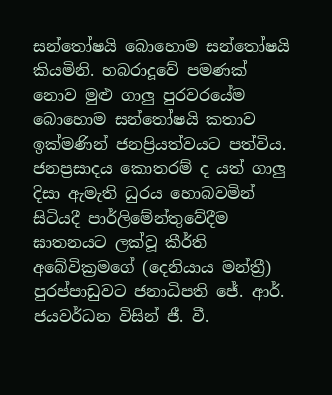සන්තෝෂයි බොහොම සන්තෝෂයි කියමිනි. හබරාදූවේ පමණක් නොව මුළු ගාලු පුරවරයේම බොහොම සන්තෝෂයි කතාව ඉක්මණින් ජනප්‍රියත්වයට පත්විය. ජනප්‍රසාදය කොතරම් ද යත් ගාලු දිසා ඇමැති ධුරය හොබවමින් සිටියදී පාර්ලිමේන්තුවේදීම ඝාතනයට ලක්වූ කීර්ති අබේවික්‍රමගේ (දෙනියාය මන්ත්‍රී) පුරප්පාඩුවට ජනාධිපති ජේ. ආර්. ජයවර්ධන විසින් ජී. වී.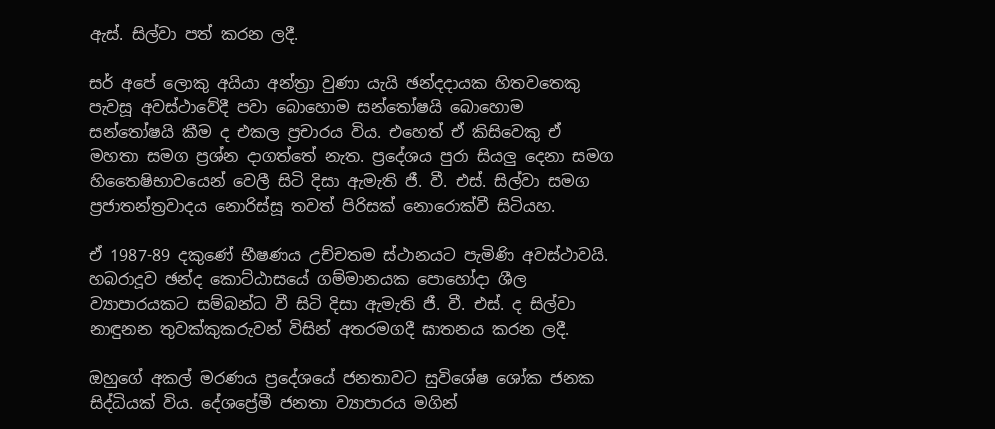ඇස්. සිල්වා පත් කරන ලදී.

සර් අපේ ලොකු අයියා අන්ත්‍රා වුණා යැයි ඡන්දදායක හිතවතෙකු පැවසූ අවස්ථාවේදී පවා බොහොම සන්තෝෂයි බොහොම සන්තෝෂයි කීම ද එකල ප්‍රචාරය විය. එහෙත් ඒ කිසිවෙකු ඒ මහතා සමග ප්‍රශ්න දාගත්තේ නැත. ප්‍රදේශය පුරා සියලු දෙනා සමග හිතෛෂිභාවයෙන් වෙලී සිටි දිසා ඇමැති ජී. වී. එස්. සිල්වා සමග ප්‍රජාතන්ත්‍රවාදය නොරිස්සූ තවත් පිරිසක් නොරොක්වී සිටියහ.

ඒ 1987-89 දකුණේ භීෂණය උච්චතම ස්ථානයට පැමිණි අවස්ථාවයි. හබරාදූව ඡන්ද කොට්ඨාසයේ ගම්මානයක පොහෝදා ශීල ව්‍යාපාරයකට සම්බන්ධ වී සිටි දිසා ඇමැති ජී. වී. එස්. ද සිල්වා නාඳුනන තුවක්කුකරුවන් විසින් අතරමගදී ඝාතනය කරන ලදී.

ඔහුගේ අකල් මරණය ප්‍රදේශයේ ජනතාවට සුවිශේෂ ශෝක ජනක සිද්ධියක් විය. දේශප්‍රේමී ජනතා ව්‍යාපාරය මගින්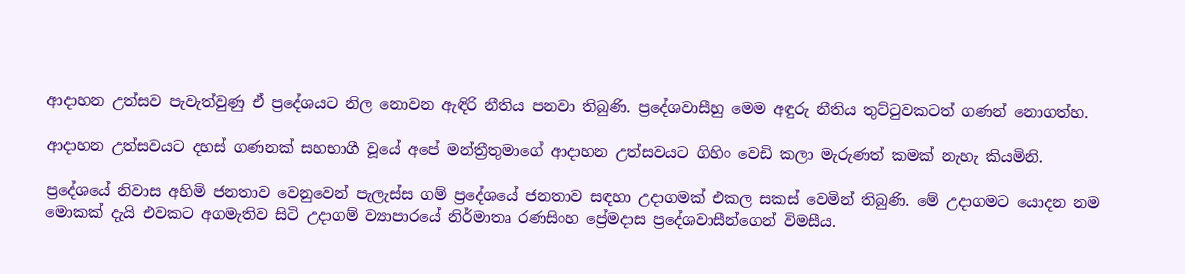ආදාහන උත්සව පැවැත්වුණු ඒ ප්‍රදේශයට නිල නොවන ඇඳිරි නීතිය පනවා තිබුණි. ප්‍රදේශවාසීහු මෙම අඳුරු නීතිය තුට්ටුවකටත් ගණන් නොගත්හ.

ආදාහන උත්සවයට දහස් ගණනක් සහභාගී වූයේ අපේ මන්ත්‍රීතුමාගේ ආදාහන උත්සවයට ගිහිං වෙඩි කලා මැරුණත් කමක් නැහැ කියමිනි.

ප්‍රදේශයේ නිවාස අහිමි ජනතාව වෙනුවෙන් පැලැස්ස ගම් ප්‍රදේශයේ ජනතාව සඳහා උදාගමක් එකල සකස් වෙමින් තිබුණි. මේ උදාගමට යොදන නම මොකක් දැයි එවකට අගමැතිව සිටි උදාගම් ව්‍යාපාරයේ නිර්මාතෘ රණසිංහ ප්‍රේමදාස ප්‍රදේශවාසීන්ගෙන් විමසීය.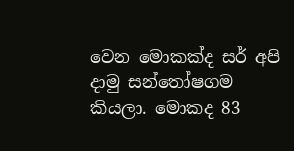වෙන මොකක්ද සර් අපි දාමු සන්තෝෂගම කියලා. මොකද 83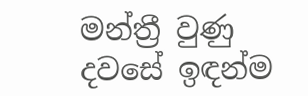මන්ත්‍රී වුණු දවසේ ඉඳන්ම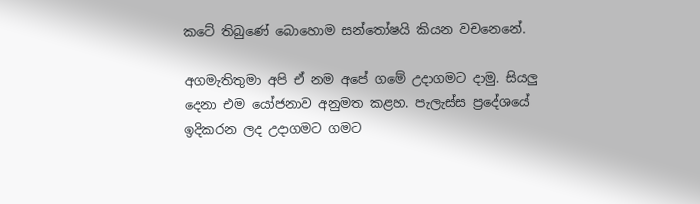කටේ තිබුණේ බොහොම සන්තෝෂයි කියන වචනෙනේ.

අගමැතිතුමා අපි ඒ නම අපේ ගමේ උදාගමට දාමු. සියලු දෙනා එම යෝජනාව අනුමත කළහ. පැලැස්ස ප්‍රදේශයේ ඉදිකරන ලද උදාගමට ගමට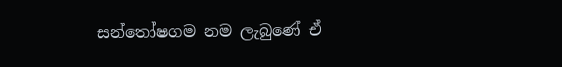සන්තෝෂගම නම ලැබුණේ ඒ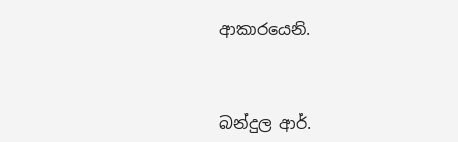ආකාරයෙනි.



බන්දුල ආර්.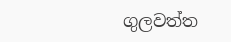ගුලවත්ත